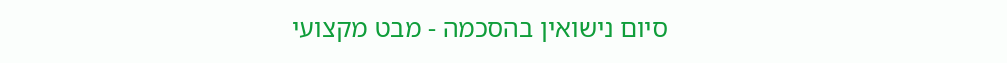סיום נישואין בהסכמה - מבט מקצועי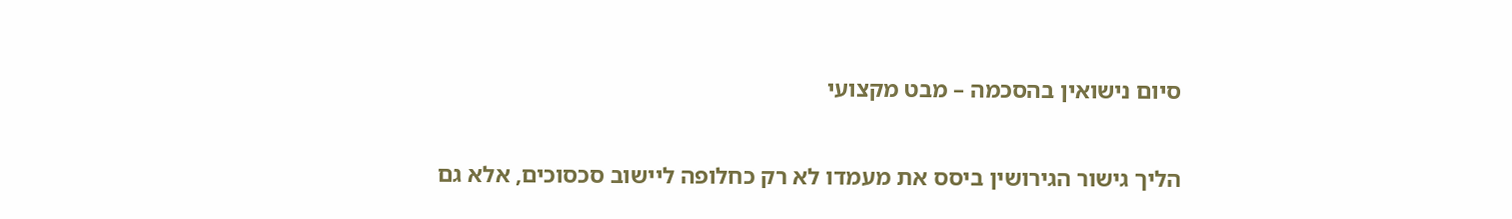סיום נישואין בהסכמה – מבט מקצועי

הליך גישור הגירושין ביסס את מעמדו לא רק כחלופה ליישוב סכסוכים, אלא גם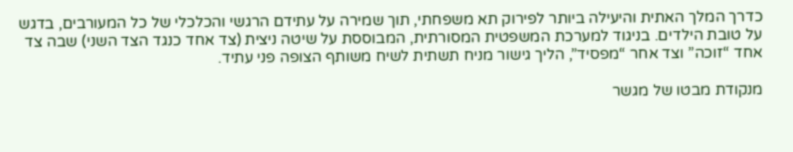כדרך המלך האתית והיעילה ביותר לפירוק תא משפחתי, תוך שמירה על עתידם הרגשי והכלכלי של כל המעורבים, בדגש על טובת הילדים. בניגוד למערכת המשפטית המסורתית, המבוססת על שיטה ניצית (צד אחד כנגד הצד השני) שבה צד אחד “זוכה” וצד אחר “מפסיד”, הליך גישור מניח תשתית לשיח משותף הצופה פני עתיד.

מנקודת מבטו של מגשר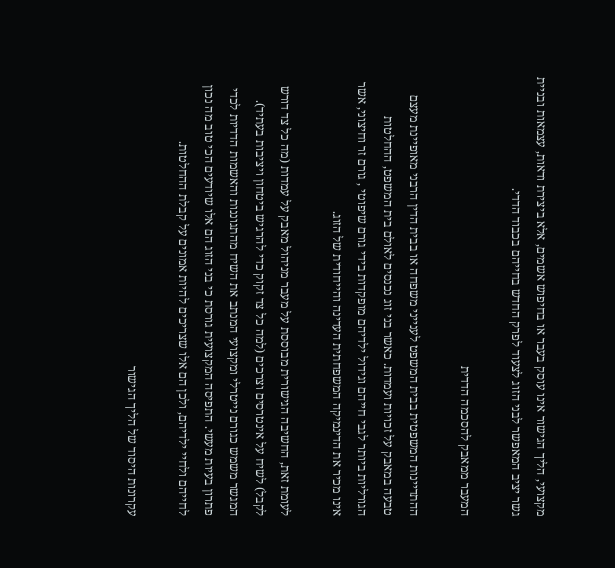מקצועי, הליך הגישור אינו עוסק בעבר או בחיפוש אשמים, אלא ביצירת ודאות, עצמאות ובניית גשר יציב המאפשר לבני הזוג לצעוד לפרק החדש בחייהם בכבוד הדדי.

המעבר ממאבק להסכמה הדדית

ההתדיינות המשפטית בבית המשפט לענייני משפחה או בבית הדין הרבני מאופיינת מעצם טבעה במאבק על זכויות ועמדות. כאשר בני זוג נכנסים לאולם בית המשפט, ההחלטות הגורליות ביותר לגבי חייהם וגידול ילדיהם מופקדות בידי גורם שיפוטי , גורם זר וחיצוני, אשר אינו מכיר את הדינמיקה המשפחתית העדינה והייחודית של הזוג.

לעומת זאת, החשיבה הגישורית מבוססת על מעבר מניהול מאבק על עמדות (מה כל צד דורש לקבל) לשיח על אינטרסים וצרכים (למה כל צד זקוק כדי להרגיש ביטחון ויציבות בעתיד). המגשר משמש כגורם נייטרלי ומקצועי המנתב את השיח מהתגוננות והאשמות הדדיות לכדי פתרון בעיות מעשי. התפיסה המקצועית גורסת כי בני הזוג הם אלו שיודעים הכי טוב מה נכון לחייהם ולחיי ילדיהם, ולכן הם אלו שצריכים להיות אמונים על קבלת ההחלטות.

עקרונות היסוד של הליך הגישור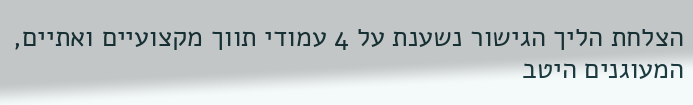הצלחת הליך הגישור נשענת על 4 עמודי תווך מקצועיים ואתיים, המעוגנים היטב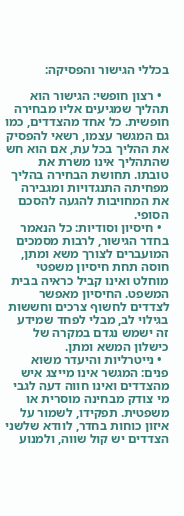בכללי הגישור והפסיקה:

  • רצון חופשי: הגישור הוא תהליך שמגיעים אליו מבחירה חופשית. כל אחד מהצדדים, כמו גם המגשר עצמו, רשאי להפסיק את ההליך בכל עת, אם הוא חש שהתהליך אינו משרת את טובתו. תחושת הבחירה בהליך מפחיתה התנגדויות ומגבירה את המחויבות להגעה להסכם הסופי.
  • חיסיון וסודיות: כל הנאמר בחדר הגישור, לרבות מסמכים המועברים לצורך משא ומתן, חוסה תחת חיסיון משפטי מוחלט ואינו קביל כראיה בבית המשפט. החיסיון מאפשר לצדדים לחשוף צרכים וחששות בגילוי לב, מבלי לפחד שמידע זה ישמש נגדם במקרה של כישלון המשא ומתן.
  • נייטרליות והיעדר משוא פנים: המגשר אינו מייצג איש מהצדדים ואינו חווה דעה לגבי מי צודק מבחינה מוסרית או משפטית. תפקידו, לשמור על איזון כוחות בחדר, לוודא שלשני הצדדים יש קול שווה, ולמנוע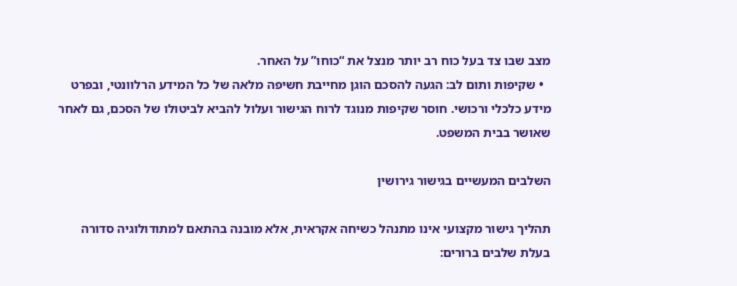מצב שבו צד בעל כוח רב יותר מנצל את “כוחו” על האחר.
  • שקיפות ותום לב: הגעה להסכם הוגן מחייבת חשיפה מלאה של כל המידע הרלוונטי, ובפרט מידע כלכלי ורכושי. חוסר שקיפות מנוגד לרוח הגישור ועלול להביא לביטולו של הסכם, גם לאחר שאושר בבית המשפט.

השלבים המעשיים בגישור גירושין

תהליך גישור מקצועי אינו מתנהל כשיחה אקראית, אלא מובנה בהתאם למתודולוגיה סדורה בעלת שלבים ברורים: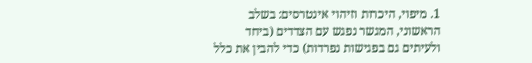1. מיפוי, היכרות וזיהוי אינטרסים: בשלב הראשוני, המגשר נפגש עם הצדדים (ביחד ולעיתים גם בפגישות נפרדות) כדי להבין את כלל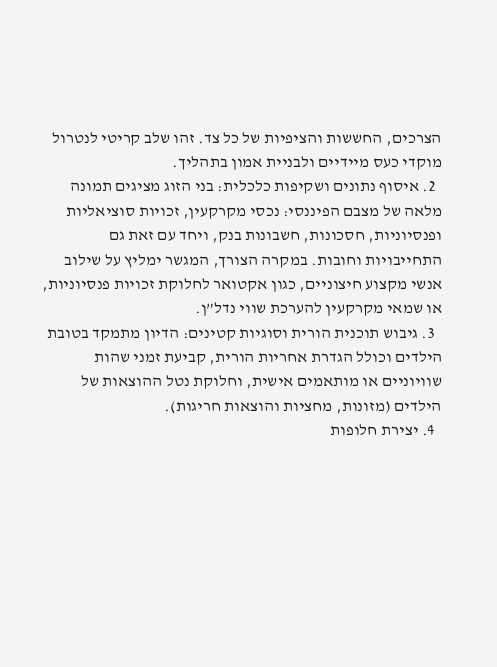הצרכים, החששות והציפיות של כל צד. זהו שלב קריטי לנטרול מוקדי כעס מיידיים ולבניית אמון בתהליך.
  2. איסוף נתונים ושקיפות כלכלית: בני הזוג מציגים תמונה מלאה של מצבם הפיננסי: נכסי מקרקעין, זכויות סוציאליות ופנסיוניות, חסכונות, חשבונות בנק, ויחד עם זאת גם התחייבויות וחובות. במקרה הצורך, המגשר ימליץ על שילוב אנשי מקצוע חיצוניים, כגון אקטואר לחלוקת זכויות פנסיוניות, או שמאי מקרקעין להערכת שווי נדל”ן.
  3. גיבוש תוכנית הורית וסוגיות קטינים: הדיון מתמקד בטובת הילדים וכולל הגדרת אחריות הורית, קביעת זמני שהות שוויוניים או מותאמים אישית, וחלוקת נטל ההוצאות של הילדים (מזונות, מחציות והוצאות חריגות).
  4. יצירת חלופות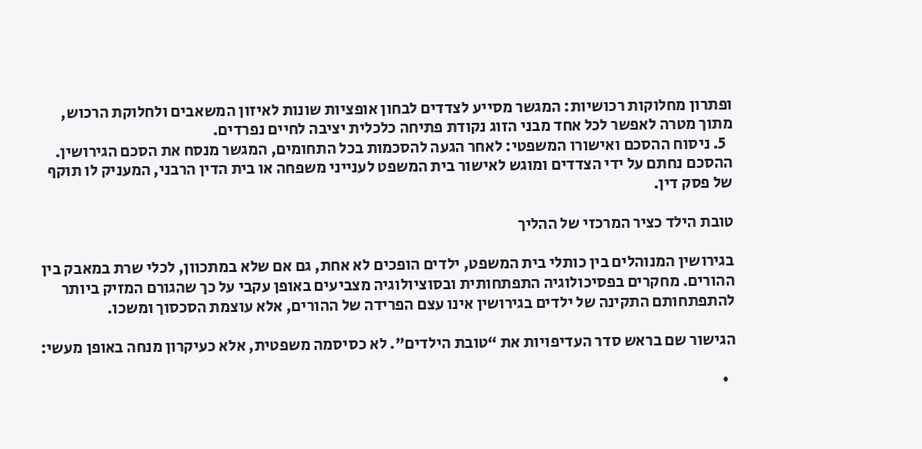ופתרון מחלוקות רכושיות: המגשר מסייע לצדדים לבחון אופציות שונות לאיזון המשאבים ולחלוקת הרכוש, מתוך מטרה לאפשר לכל אחד מבני הזוג נקודת פתיחה כלכלית יציבה לחיים נפרדים.
  5. ניסוח ההסכם ואישורו המשפטי: לאחר הגעה להסכמות בכל התחומים, המגשר מנסח את הסכם הגירושין. ההסכם נחתם על ידי הצדדים ומוגש לאישור בית המשפט לענייני משפחה או בית הדין הרבני, המעניק לו תוקף של פסק דין.

טובת הילד כציר המרכזי של ההליך

בגירושין המנוהלים בין כותלי בית המשפט, ילדים הופכים לא אחת, גם אם שלא במתכוון, לכלי שרת במאבק בין ההורים. מחקרים בפסיכולוגיה התפתחותית ובסוציולוגיה מצביעים באופן עקבי על כך שהגורם המזיק ביותר להתפתחותם התקינה של ילדים בגירושין אינו עצם הפרידה של ההורים, אלא עוצמת הסכסוך ומשכו.

הגישור שם בראש סדר העדיפויות את “טובת הילדים”. לא כסיסמה משפטית, אלא כעיקרון מנחה באופן מעשי:

  •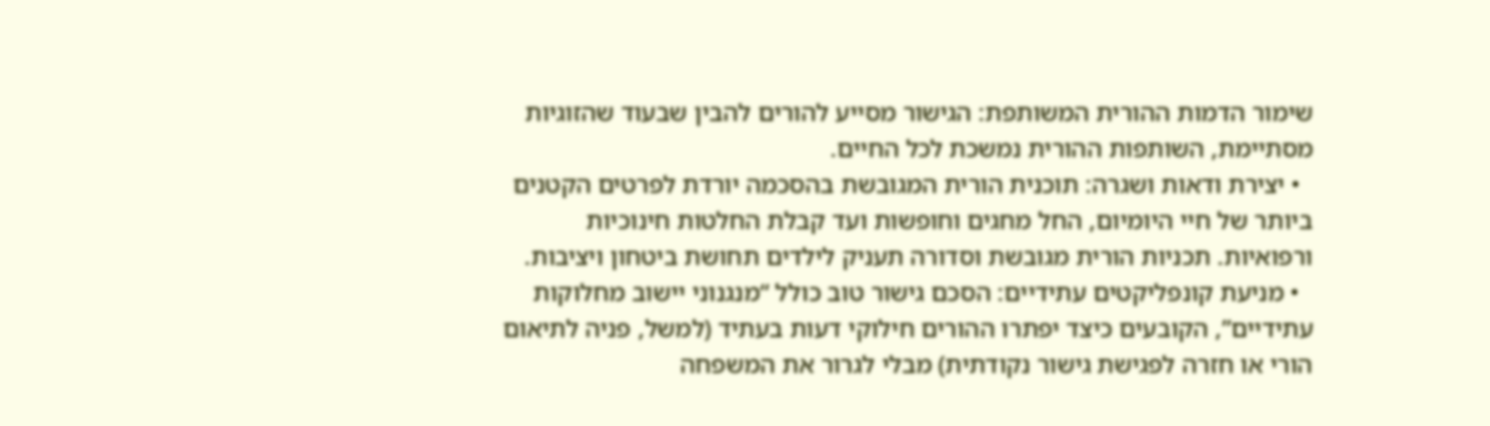שימור הדמות ההורית המשותפת: הגישור מסייע להורים להבין שבעוד שהזוגיות מסתיימת, השותפות ההורית נמשכת לכל החיים.
  • יצירת ודאות ושגרה: תוכנית הורית המגובשת בהסכמה יורדת לפרטים הקטנים ביותר של חיי היומיום, החל מחגים וחופשות ועד קבלת החלטות חינוכיות ורפואיות. תכניות הורית מגובשת וסדורה תעניק לילדים תחושת ביטחון ויציבות.
  • מניעת קונפליקטים עתידיים: הסכם גישור טוב כולל “מנגנוני יישוב מחלוקות עתידיים”, הקובעים כיצד יפתרו ההורים חילוקי דעות בעתיד (למשל, פניה לתיאום הורי או חזרה לפגישת גישור נקודתית) מבלי לגרור את המשפחה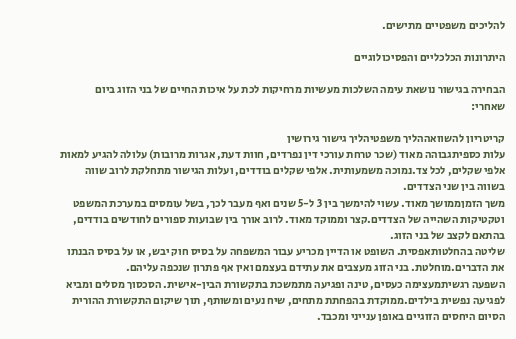להליכים משפטיים מתישים.

היתרונות הכלכליים והפסיכולוגיים

הבחירה בגישור נושאת עימה השלכות מעשיות מרחיקות לכת על איכות החיים של בני הזוג ביום שאחרי:

קריטריון להשוואההליך משפטיהליך גישור גירושין
עלות כספיתגבוהה מאוד (שכר טרחת עורכי דין נפרדים, חוות דעת, אגרות מרובות) עלולה להגיע למאות אלפי שקלים, לכל צד.נמוכה משמעותית. אלפי שקלים בודדים, ועלות הגישור מתחלקת לרוב שווה בשווה בין שני הצדדים.
משך הזמןממושך מאוד. עשוי להימשך בין 3 ל-5 שנים ואף מעבר לכך, בשל עומסים במערכת המשפט וטקטיקות השהייה של הצדדים.קצר וממוקד מאוד. לרוב אורך בין שבועות ספורים לחודשים בודדים, בהתאם לקצב של בני הזוג.
שליטה בהחלטותאפסית. השופט או הדיין מכריע עבור המשפחה על בסיס חוק יבש, או על בסיס הבנתו את הדברים.מוחלטת. בני הזוג מעצבים את עתידם בעצמם ואין אף פתרון שנכפה עליהם.
השפעה רגשיתמעצימה כעסים, טינה ופגיעה מתמשכת בתקשורת הבין-אישית. הסכסוך מסלים ומביא לפגיעה נפשית בילדים.ממוקדת בהפחתת מתחים, שיח נעים ומשותף, תוך שיקום התקשורת ההורית הסיום היחסים הזוגיים באופן ענייני ומכבד.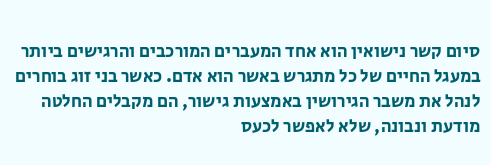סיום קשר נישואין הוא אחד המעברים המורכבים והרגישים ביותר במעגל החיים של כל מתגרש באשר הוא אדם. כאשר בני זוג בוחרים לנהל את משבר הגירושין באמצעות גישור, הם מקבלים החלטה מודעת ונבונה, שלא לאפשר לכעס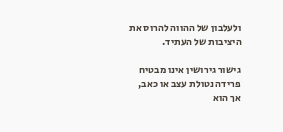ולעלבון של ההווה להרוס את היציבות של העתיד.

גישור גירושין אינו מבטיח פרידה נטולת עצב או כאב, אך הוא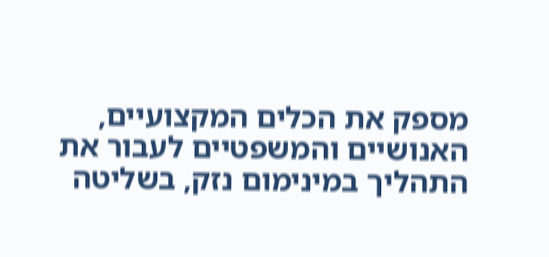מספק את הכלים המקצועיים, האנושיים והמשפטיים לעבור את התהליך במינימום נזק, בשליטה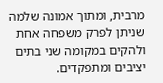מרבית, ומתוך אמונה שלמה שניתן לפרק משפחה אחת ולהקים במקומה שני בתים יציבים ומתפקדים.